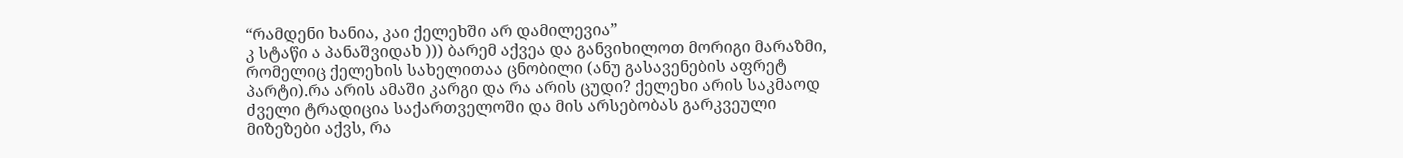“რამდენი ხანია, კაი ქელეხში არ დამილევია”
კ სტაწი ა პანაშვიდახ ))) ბარემ აქვეა და განვიხილოთ მორიგი მარაზმი, რომელიც ქელეხის სახელითაა ცნობილი (ანუ გასავენების აფრეტ პარტი).რა არის ამაში კარგი და რა არის ცუდი? ქელეხი არის საკმაოდ ძველი ტრადიცია საქართველოში და მის არსებობას გარკვეული მიზეზები აქვს, რა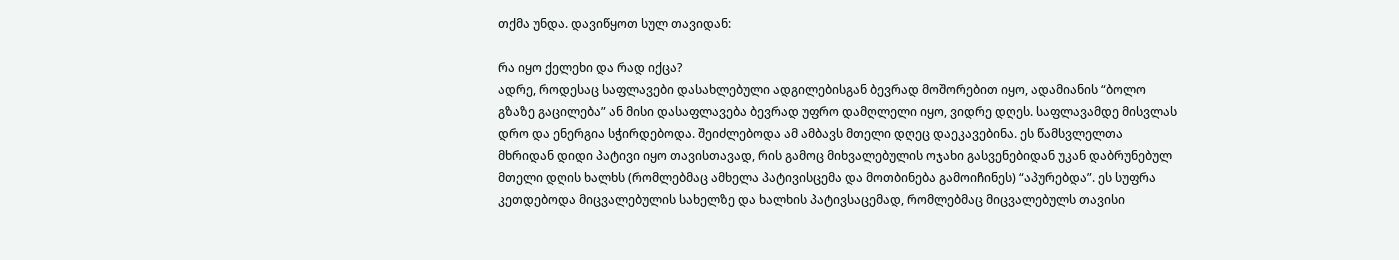თქმა უნდა. დავიწყოთ სულ თავიდან:

რა იყო ქელეხი და რად იქცა?
ადრე, როდესაც საფლავები დასახლებული ადგილებისგან ბევრად მოშორებით იყო, ადამიანის “ბოლო გზაზე გაცილება” ან მისი დასაფლავება ბევრად უფრო დამღლელი იყო, ვიდრე დღეს. საფლავამდე მისვლას დრო და ენერგია სჭირდებოდა. შეიძლებოდა ამ ამბავს მთელი დღეც დაეკავებინა. ეს წამსვლელთა მხრიდან დიდი პატივი იყო თავისთავად, რის გამოც მიხვალებულის ოჯახი გასვენებიდან უკან დაბრუნებულ მთელი დღის ხალხს (რომლებმაც ამხელა პატივისცემა და მოთბინება გამოიჩინეს) “აპურებდა”. ეს სუფრა კეთდებოდა მიცვალებულის სახელზე და ხალხის პატივსაცემად, რომლებმაც მიცვალებულს თავისი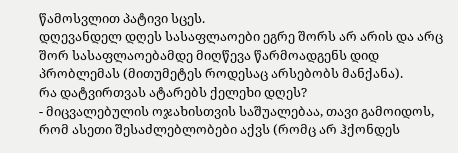წამოსვლით პატივი სცეს.
დღევანდელ დღეს სასაფლაოები ეგრე შორს არ არის და არც შორ სასაფლაოებამდე მიღწევა წარმოადგენს დიდ პრობლემას (მითუმეტეს როდესაც არსებობს მანქანა).
რა დატვირთვას ატარებს ქელეხი დღეს?
- მიცვალებულის ოჯახისთვის საშუალებაა, თავი გამოიდოს, რომ ასეთი შესაძლებლობები აქვს (რომც არ ჰქონდეს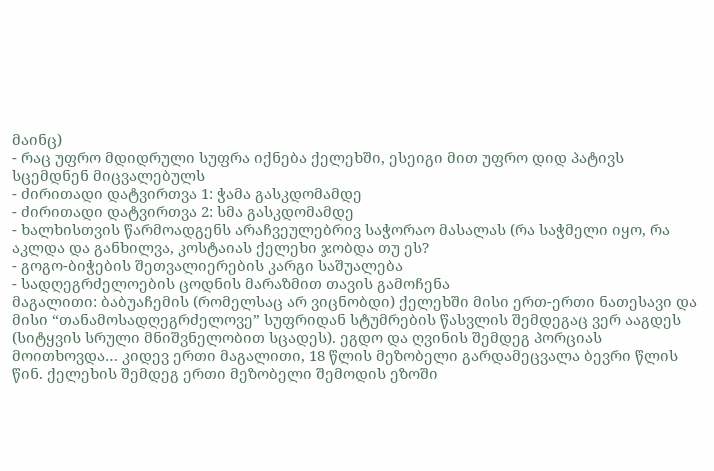მაინც)
- რაც უფრო მდიდრული სუფრა იქნება ქელეხში, ესეიგი მით უფრო დიდ პატივს სცემდნენ მიცვალებულს
- ძირითადი დატვირთვა 1: ჭამა გასკდომამდე
- ძირითადი დატვირთვა 2: სმა გასკდომამდე
- ხალხისთვის წარმოადგენს არაჩვეულებრივ საჭორაო მასალას (რა საჭმელი იყო, რა აკლდა და განხილვა, კოსტაიას ქელეხი ჯობდა თუ ეს?
- გოგო-ბიჭების შეთვალიერების კარგი საშუალება
- სადღეგრძელოების ცოდნის მარაზმით თავის გამოჩენა
მაგალითი: ბაბუაჩემის (რომელსაც არ ვიცნობდი) ქელეხში მისი ერთ-ერთი ნათესავი და მისი “თანამოსადღეგრძელოვე” სუფრიდან სტუმრების წასვლის შემდეგაც ვერ ააგდეს (სიტყვის სრული მნიშვნელობით სცადეს). ეგდო და ღვინის შემდეგ პორციას მოითხოვდა… კიდევ ერთი მაგალითი, 18 წლის მეზობელი გარდამეცვალა ბევრი წლის წინ. ქელეხის შემდეგ ერთი მეზობელი შემოდის ეზოში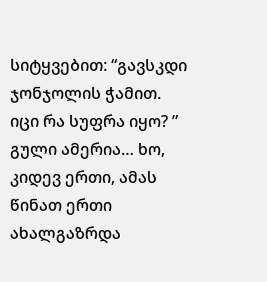სიტყვებით: “გავსკდი ჯონჯოლის ჭამით. იცი რა სუფრა იყო? ” გული ამერია… ხო, კიდევ ერთი, ამას წინათ ერთი ახალგაზრდა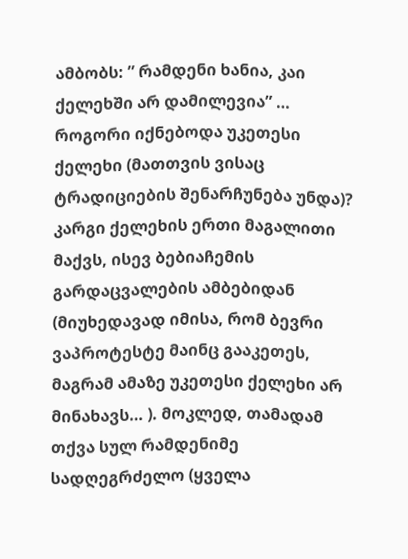ამბობს: ” რამდენი ხანია, კაი ქელეხში არ დამილევია” …
როგორი იქნებოდა უკეთესი ქელეხი (მათთვის ვისაც ტრადიციების შენარჩუნება უნდა)?
კარგი ქელეხის ერთი მაგალითი მაქვს, ისევ ბებიაჩემის გარდაცვალების ამბებიდან (მიუხედავად იმისა, რომ ბევრი ვაპროტესტე მაინც გააკეთეს, მაგრამ ამაზე უკეთესი ქელეხი არ მინახავს… ). მოკლედ, თამადამ თქვა სულ რამდენიმე სადღეგრძელო (ყველა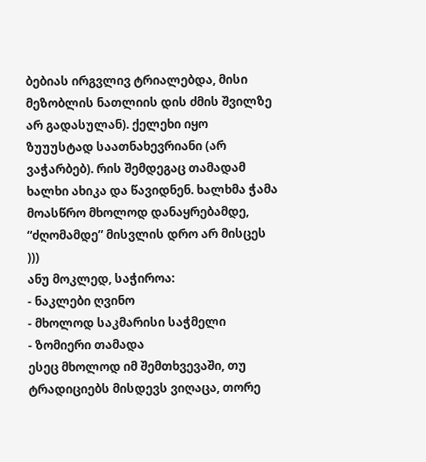ბებიას ირგვლივ ტრიალებდა, მისი მეზობლის ნათლიის დის ძმის შვილზე არ გადასულან). ქელეხი იყო ზუუუსტად საათნახევრიანი (არ ვაჭარბებ). რის შემდეგაც თამადამ ხალხი ახიკა და წავიდნენ. ხალხმა ჭამა მოასწრო მხოლოდ დანაყრებამდე, “ძღომამდე” მისვლის დრო არ მისცეს )))
ანუ მოკლედ, საჭიროა:
- ნაკლები ღვინო
- მხოლოდ საკმარისი საჭმელი
- ზომიერი თამადა
ესეც მხოლოდ იმ შემთხვევაში, თუ ტრადიციებს მისდევს ვიღაცა, თორე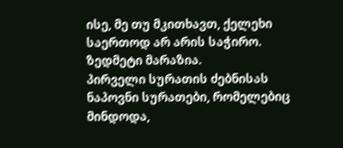ისე, მე თუ მკითხავთ, ქელეხი საერთოდ არ არის საჭირო. ზედმეტი მარაზია.
პირველი სურათის ძებნისას ნაპოვნი სურათები, რომელებიც მინდოდა,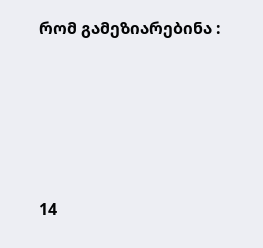რომ გამეზიარებინა :





14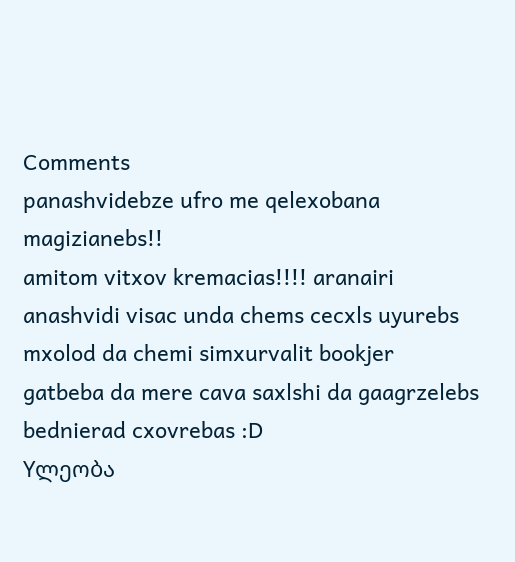Comments
panashvidebze ufro me qelexobana magizianebs!!
amitom vitxov kremacias!!!! aranairi anashvidi visac unda chems cecxls uyurebs mxolod da chemi simxurvalit bookjer gatbeba da mere cava saxlshi da gaagrzelebs bednierad cxovrebas :D
Yლეობა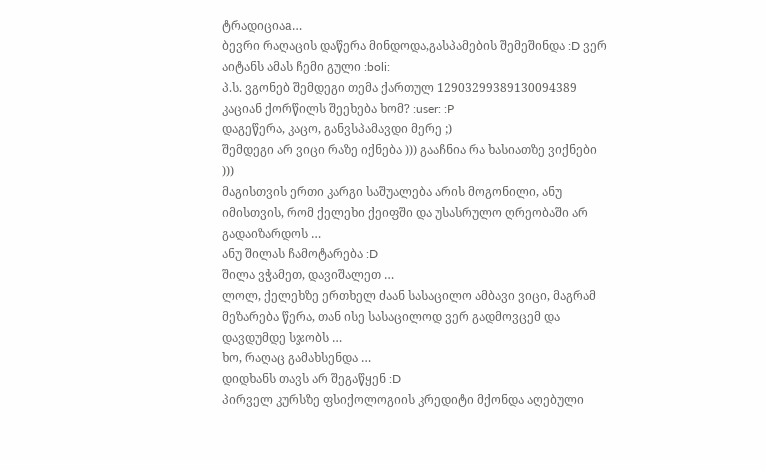ტრადიციაa…
ბევრი რაღაცის დაწერა მინდოდა,გასპამების შემეშინდა :D ვერ აიტანს ამას ჩემი გული :boli:
პ.ს. ვგონებ შემდეგი თემა ქართულ 12903299389130094389 კაციან ქორწილს შეეხება ხომ? :user: :P
დაგეწერა, კაცო, განვსპამავდი მერე ;)
შემდეგი არ ვიცი რაზე იქნება ))) გააჩნია რა ხასიათზე ვიქნები )))
მაგისთვის ერთი კარგი საშუალება არის მოგონილი, ანუ იმისთვის, რომ ქელეხი ქეიფში და უსასრულო ღრეობაში არ გადაიზარდოს …
ანუ შილას ჩამოტარება :D
შილა ვჭამეთ, დავიშალეთ …
ლოლ, ქელეხზე ერთხელ ძაან სასაცილო ამბავი ვიცი, მაგრამ მეზარება წერა, თან ისე სასაცილოდ ვერ გადმოვცემ და დავდუმდე სჯობს …
ხო, რაღაც გამახსენდა …
დიდხანს თავს არ შეგაწყენ :D
პირველ კურსზე ფსიქოლოგიის კრედიტი მქონდა აღებული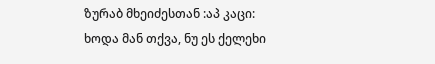ზურაბ მხეიძესთან :აპ კაცი:
ხოდა მან თქვა, ნუ ეს ქელეხი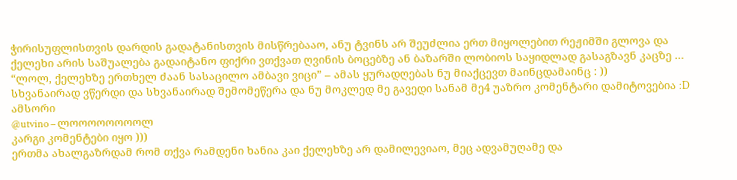ჭირისუფლისთვის დარდის გადატანისთვის მისწრებააო, ანუ ტვინს არ შეუძლია ერთ მიყოლებით რეჟიმში გლოვა და ქელეხი არის საშუალება გადაიტანო ფიქრი ვთქვათ ღვინის ბოცებზე ან ბაზარში ლობიოს საყიდლად გასაგზავნ კაცზე …
“ლოლ, ქელეხზე ერთხელ ძაან სასაცილო ამბავი ვიცი” – ამას ყურადღებას ნუ მიაქცევთ მაინცდამაინც : ))
სხვანაირად ვწერდი და სხვანაირად შემომეწერა და ნუ მოკლედ მე გავედი სანამ მე4 უაზრო კომენტარი დამიტოვებია :D
ამსორი
@utvino – ლოოოოოოოოლ
კარგი კომენტები იყო )))
ერთმა ახალგაზრდამ რომ თქვა რამდენი ხანია კაი ქელეხზე არ დამილევიაო, მეც ადვამუღამე და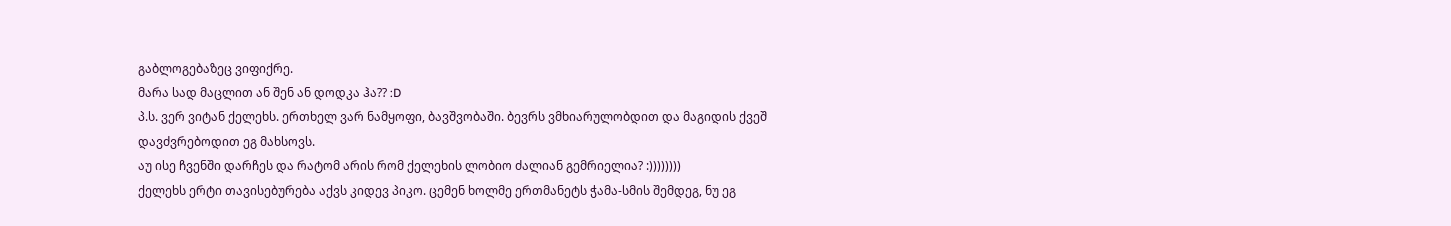გაბლოგებაზეც ვიფიქრე.
მარა სად მაცლით ან შენ ან დოდკა ჰა?? :D
პ.ს. ვერ ვიტან ქელეხს. ერთხელ ვარ ნამყოფი, ბავშვობაში. ბევრს ვმხიარულობდით და მაგიდის ქვეშ დავძვრებოდით ეგ მახსოვს.
აუ ისე ჩვენში დარჩეს და რატომ არის რომ ქელეხის ლობიო ძალიან გემრიელია? :))))))))
ქელეხს ერტი თავისებურება აქვს კიდევ პიკო. ცემენ ხოლმე ერთმანეტს ჭამა-სმის შემდეგ, ნუ ეგ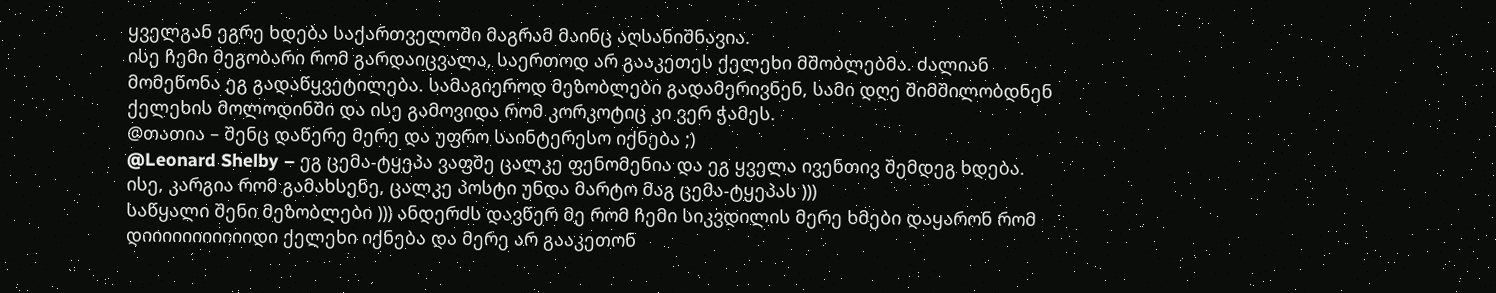ყველგან ეგრე ხდება საქართველოში მაგრამ მაინც აღსანიშნავია.
ისე ჩემი მეგობარი რომ გარდაიცვალა, საერთოდ არ გააკეთეს ქელეხი მშობლებმა. ძალიან მომეწონა ეგ გადაწყვეტილება. სამაგიეროდ მეზობლები გადამერივნენ, სამი დღე შიმშილობდნენ ქელეხის მოლოდინში და ისე გამოვიდა რომ კორკოტიც კი ვერ ჭამეს.
@თათია – შენც დაწერე მერე და უფრო საინტერესო იქნება ;)
@Leonard Shelby – ეგ ცემა-ტყეპა ვაფშე ცალკე ფენომენია და ეგ ყველა ივენთივ შემდეგ ხდება. ისე, კარგია რომ გამახსენე, ცალკე პოსტი უნდა მარტო მაგ ცემა-ტყეპას )))
საწყალი შენი მეზობლები ))) ანდერძს დავწერ მე რომ ჩემი სიკვდილის მერე ხმები დაყარონ რომ დიიიიიიიიიიიდი ქელეხი იქნება და მერე არ გააკეთონ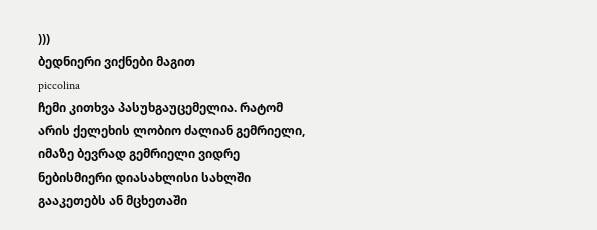)))
ბედნიერი ვიქნები მაგით
piccolina
ჩემი კითხვა პასუხგაუცემელია. რატომ არის ქელეხის ლობიო ძალიან გემრიელი, იმაზე ბევრად გემრიელი ვიდრე ნებისმიერი დიასახლისი სახლში გააკეთებს ან მცხეთაში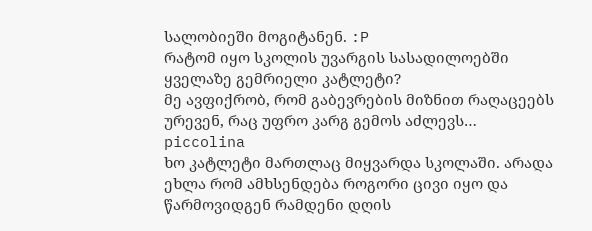სალობიეში მოგიტანენ. :P
რატომ იყო სკოლის უვარგის სასადილოებში ყველაზე გემრიელი კატლეტი?
მე ავფიქრობ, რომ გაბევრების მიზნით რაღაცეებს ურევენ, რაც უფრო კარგ გემოს აძლევს…
piccolina
ხო კატლეტი მართლაც მიყვარდა სკოლაში. არადა ეხლა რომ ამხსენდება როგორი ცივი იყო და წარმოვიდგენ რამდენი დღის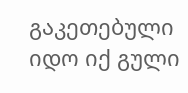გაკეთებული იდო იქ გული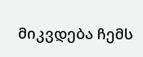მიკვდება ჩემს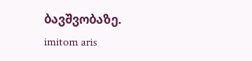ბავშვობაზე.
imitom aris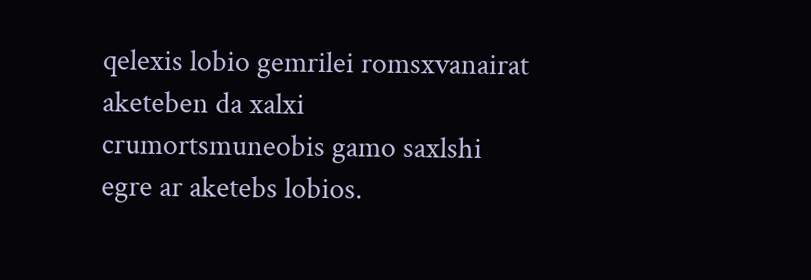qelexis lobio gemrilei romsxvanairat aketeben da xalxi crumortsmuneobis gamo saxlshi egre ar aketebs lobios.